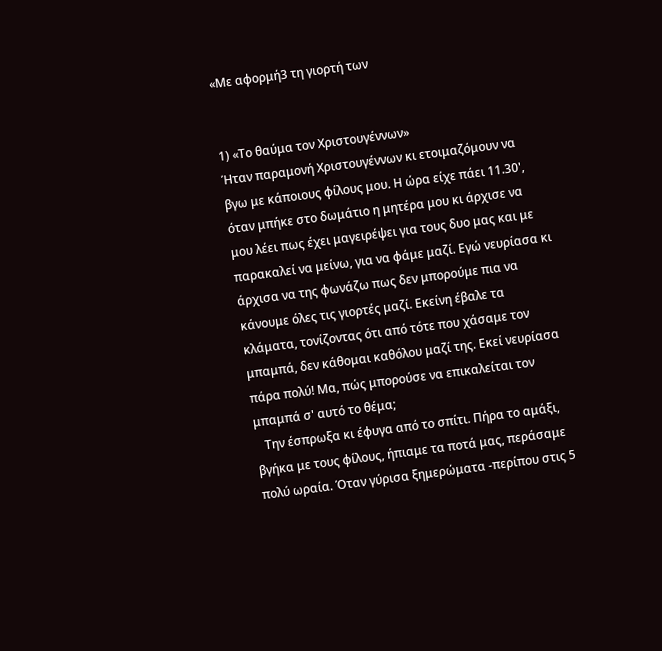«Με αφορμή3 τη γιορτή των


1) «Το θαύμα τον Χριστουγέννων»
Ήταν παραμονή Χριστουγέννων κι ετοιμαζόμουν να βγω με κάποιους φίλους μου. Η ώρα είχε πάει 11.30', όταν μπήκε στο δωμάτιο η μητέρα μου κι άρχισε να μου λέει πως έχει μαγειρέψει για τους δυο μας και με παρακαλεί να μείνω, για να φάμε μαζί. Εγώ νευρίασα κι άρχισα να της φωνάζω πως δεν μπορούμε πια να κάνουμε όλες τις γιορτές μαζί. Εκείνη έβαλε τα κλάματα, τονίζοντας ότι από τότε που χάσαμε τον μπαμπά, δεν κάθομαι καθόλου μαζί της. Εκεί νευρίασα πάρα πολύ! Μα, πώς μπορούσε να επικαλείται τον μπαμπά σ' αυτό το θέμα;
   Την έσπρωξα κι έφυγα από το σπίτι. Πήρα το αμάξι, βγήκα με τους φίλους, ήπιαμε τα ποτά μας, περάσαμε πολύ ωραία. Όταν γύρισα ξημερώματα -περίπου στις 5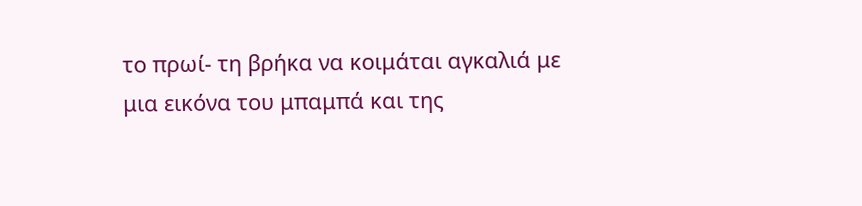το πρωί- τη βρήκα να κοιμάται αγκαλιά με μια εικόνα του μπαμπά και της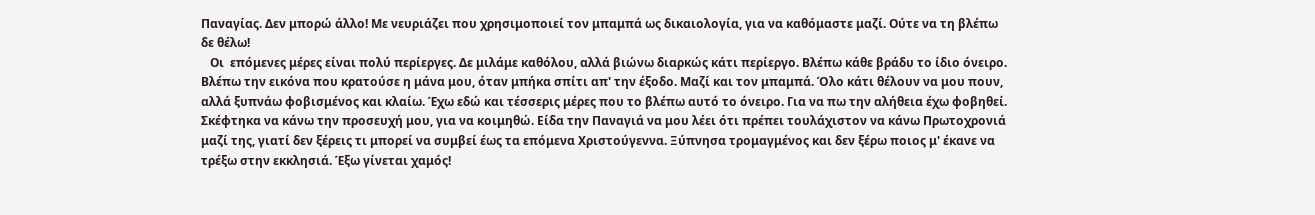Παναγίας. Δεν μπορώ άλλο! Με νευριάζει που χρησιμοποιεί τον μπαμπά ως δικαιολογία, για να καθόμαστε μαζί. Ούτε να τη βλέπω δε θέλω!
   Οι  επόμενες μέρες είναι πολύ περίεργες. Δε μιλάμε καθόλου, αλλά βιώνω διαρκώς κάτι περίεργο. Βλέπω κάθε βράδυ το ίδιο όνειρο. Βλέπω την εικόνα που κρατούσε η μάνα μου, όταν μπήκα σπίτι απ' την έξοδο. Μαζί και τον μπαμπά. Όλο κάτι θέλουν να μου πουν, αλλά ξυπνάω φοβισμένος και κλαίω. Έχω εδώ και τέσσερις μέρες που το βλέπω αυτό το όνειρο. Για να πω την αλήθεια έχω φοβηθεί. Σκέφτηκα να κάνω την προσευχή μου, για να κοιμηθώ. Είδα την Παναγιά να μου λέει ότι πρέπει τουλάχιστον να κάνω Πρωτοχρονιά μαζί της, γιατί δεν ξέρεις τι μπορεί να συμβεί έως τα επόμενα Χριστούγεννα. Ξύπνησα τρομαγμένος και δεν ξέρω ποιος μ' έκανε να τρέξω στην εκκλησιά. Έξω γίνεται χαμός!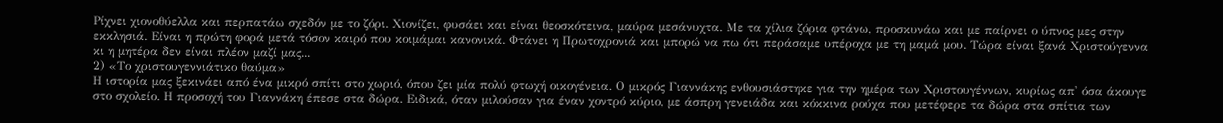Ρίχνει χιονοθύελλα και περπατάω σχεδόν με το ζόρι. Χιονίζει, φυσάει και είναι θεοσκότεινα, μαύρα μεσάνυχτα. Με τα χίλια ζόρια φτάνω, προσκυνάω και με παίρνει ο ύπνος μες στην εκκλησιά. Είναι η πρώτη φορά μετά τόσον καιρό που κοιμάμαι κανονικά. Φτάνει η Πρωτοχρονιά και μπορώ να πω ότι περάσαμε υπέροχα με τη μαμά μου. Τώρα είναι ξανά Χριστούγεννα κι η μητέρα δεν είναι πλέον μαζί μας...
2) «Το χριστουγεννιάτικο θαύμα»
Η ιστορία μας ξεκινάει από ένα μικρό σπίτι στο χωριό, όπου ζει μία πολύ φτωχή οικογένεια. Ο μικρός Γιαννάκης ενθουσιάστηκε για την ημέρα των Χριστουγέννων, κυρίως απ' όσα άκουγε στο σχολείο. Η προσοχή του Γιαννάκη έπεσε στα δώρα. Ειδικά, όταν μιλούσαν για έναν χοντρό κύριο, με άσπρη γενειάδα και κόκκινα ρούχα που μετέφερε τα δώρα στα σπίτια των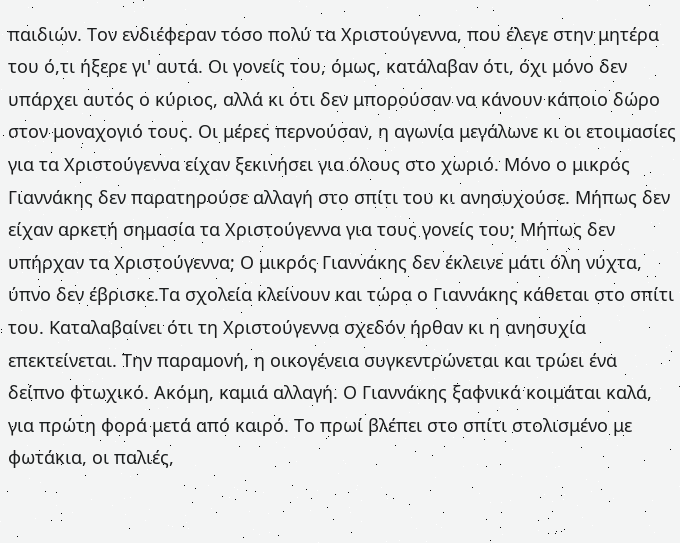παιδιών. Τον ενδιέφεραν τόσο πολύ τα Χριστούγεννα, που έλεγε στην μητέρα του ό,τι ήξερε γι' αυτά. Οι γονείς του, όμως, κατάλαβαν ότι, όχι μόνο δεν υπάρχει αυτός ο κύριος, αλλά κι ότι δεν μπορούσαν να κάνουν κάποιο δώρο στον μοναχογιό τους. Οι μέρες περνούσαν, η αγωνία μεγάλωνε κι οι ετοιμασίες για τα Χριστούγεννα είχαν ξεκινήσει για όλους στο χωριό. Μόνο ο μικρός Γιαννάκης δεν παρατηρούσε αλλαγή στο σπίτι του κι ανησυχούσε. Μήπως δεν είχαν αρκετή σημασία τα Χριστούγεννα για τους γονείς του; Μήπως δεν υπήρχαν τα Χριστούγεννα; Ο μικρός Γιαννάκης δεν έκλεινε μάτι όλη νύχτα, ύπνο δεν έβρισκε.Τα σχολεία κλείνουν και τώρα ο Γιαννάκης κάθεται στο σπίτι του. Καταλαβαίνει ότι τη Χριστούγεννα σχεδόν ήρθαν κι η ανησυχία επεκτείνεται. Την παραμονή, η οικογένεια συγκεντρώνεται και τρώει ένα δείπνο φτωχικό. Ακόμη, καμιά αλλαγή. Ο Γιαννάκης ξαφνικά κοιμάται καλά, για πρώτη φορά μετά από καιρό. Το πρωί βλέπει στο σπίτι στολισμένο με φωτάκια, οι παλιές,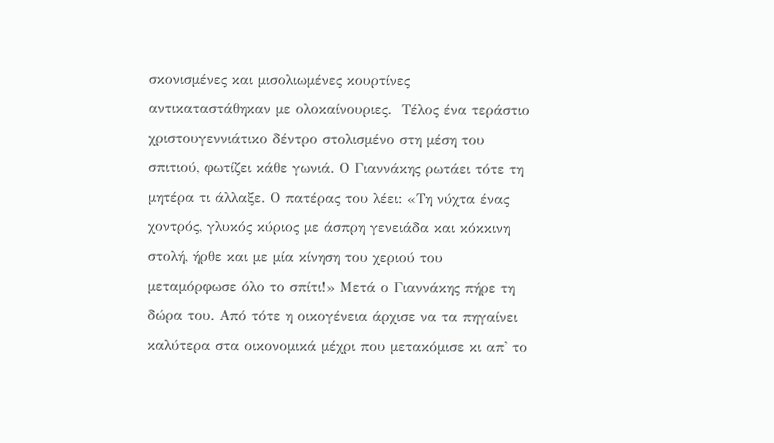σκονισμένες και μισολιωμένες κουρτίνες αντικαταστάθηκαν με ολοκαίνουριες.  Τέλος ένα τεράστιο χριστουγεννιάτικο δέντρο στολισμένο στη μέση του σπιτιού, φωτίζει κάθε γωνιά. Ο Γιαννάκης ρωτάει τότε τη μητέρα τι άλλαξε. Ο πατέρας του λέει: «Τη νύχτα ένας χοντρός, γλυκός κύριος με άσπρη γενειάδα και κόκκινη στολή, ήρθε και με μία κίνηση του χεριού του μεταμόρφωσε όλο το σπίτι!» Μετά ο Γιαννάκης πήρε τη δώρα του. Από τότε η οικογένεια άρχισε να τα πηγαίνει καλύτερα στα οικονομικά μέχρι που μετακόμισε κι απ' το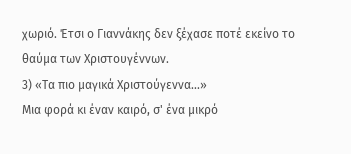χωριό. Έτσι ο Γιαννάκης δεν ξέχασε ποτέ εκείνο το θαύμα των Χριστουγέννων.
3) «Τα πιο μαγικά Χριστούγεννα...»
Μια φορά κι έναν καιρό, σ' ένα μικρό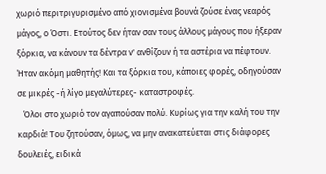χωριό περιτριγυρισμένο από χιονισμένα βουνά ζούσε ένας νεαρός μάγος, ο Όστι. Ετούτος δεν ήταν σαν τους άλλους μάγους που ήξεραν ξόρκια, να κάνουν τα δέντρα ν' ανθίζουν ή τα αστέρια να πέφτουν. Ήταν ακόμη μαθητής! Και τα ξόρκια του, κάποιες φορές, οδηγούσαν σε μικρές -ή λίγο μεγαλύτερες- καταστροφές.
   Όλοι στο χωριό τον αγαπούσαν πολύ. Κυρίως για την καλή του την καρδιά! Του ζητούσαν, όμως, να μην ανακατεύεται στις διάφορες δουλειές, ειδικά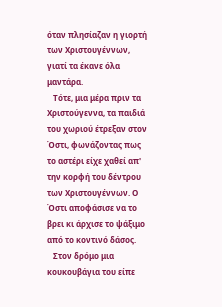όταν πλησίαζαν η γιορτή των Χριστουγέννων, γιατί τα έκανε όλα μαντάρα.
   Τότε, μια μέρα πριν τα Χριστούγεννα, τα παιδιά του χωριού έτρεξαν στον Όστι, φωνάζοντας πως το αστέρι είχε χαθεί απ' την κορφή του δέντρου των Χριστουγέννων. Ο Όστι αποφάσισε να το βρει κι άρχισε το ψάξιμο από το κοντινό δάσος.
   Στον δρόμο μια κουκουβάγια του είπε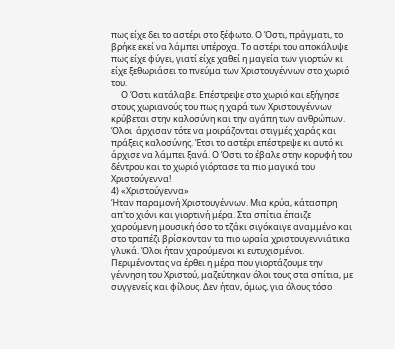πως είχε δει το αστέρι στο ξέφωτο. Ο Όστι, πράγματι, το βρήκε εκεί να λάμπει υπέροχα. Το αστέρι του αποκάλυψε πως είχε φύγει, γιατί είχε χαθεί η μαγεία των γιορτών κι είχε ξεθωριάσει το πνεύμα των Χριστουγέννων στο χωριό του.
     Ο Όστι κατάλαβε. Επέστρεψε στο χωριό και εξήγησε στους χωριανούς του πως η χαρά των Χριστουγέννων κρύβεται στην καλοσύνη και την αγάπη των ανθρώπων. Όλοι  άρχισαν τότε να μοιράζονται στιγμές χαράς και πράξεις καλοσύνης. Έτσι το αστέρι επέστρεψε κι αυτό κι άρχισε να λάμπει ξανά. Ο Όστι το έβαλε στην κορυφή του δέντρου και το χωριό γιόρτασε τα πιο μαγικά του Χριστούγεννα!
4) «Χριστούγεννα»
Ήταν παραμονή Χριστουγέννων. Μια κρύα, κάτασπρη απ'το χιόνι και γιορτινή μέρα. Στα σπίτια έπαιζε χαρούμενη μουσική όσο το τζάκι σιγόκαιγε αναμμένο και στο τραπέζι βρίσκονταν τα πιο ωραία χριστουγεννιάτικα γλυκά. Όλοι ήταν χαρούμενοι κι ευτυχισμένοι. Περιμένοντας να έρθει η μέρα που γιορτάζουμε την γέννηση του Χριστού, μαζεύτηκαν όλοι τους στα σπίτια, με συγγενείς και φίλους. Δεν ήταν, όμως, για όλους τόσο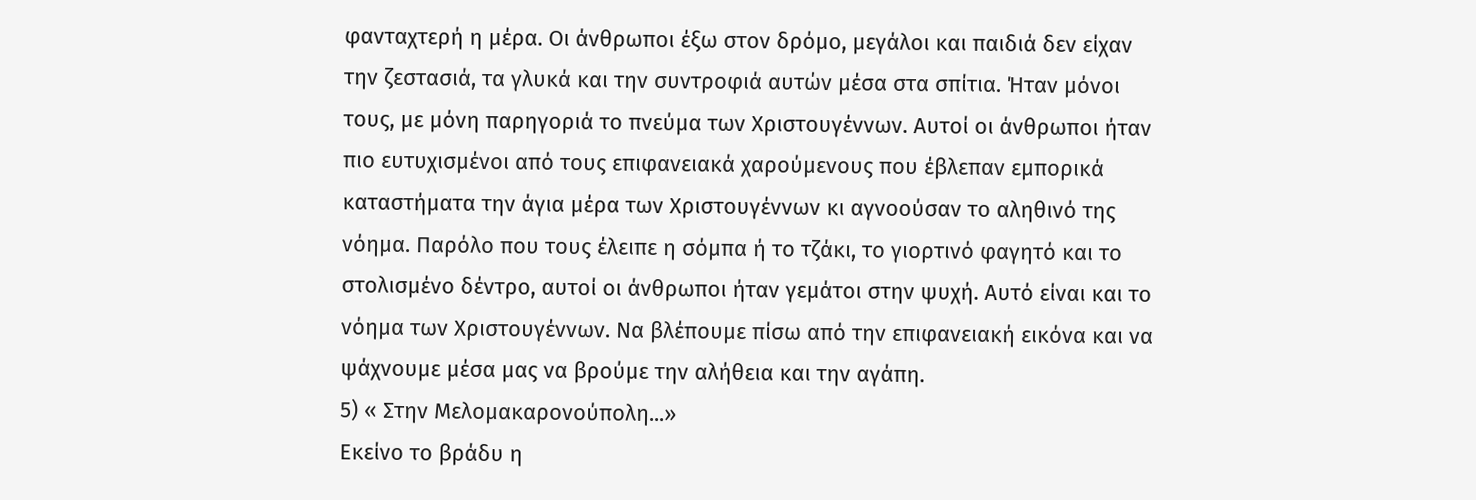φανταχτερή η μέρα. Οι άνθρωποι έξω στον δρόμο, μεγάλοι και παιδιά δεν είχαν την ζεστασιά, τα γλυκά και την συντροφιά αυτών μέσα στα σπίτια. Ήταν μόνοι τους, με μόνη παρηγοριά το πνεύμα των Χριστουγέννων. Αυτοί οι άνθρωποι ήταν πιο ευτυχισμένοι από τους επιφανειακά χαρούμενους που έβλεπαν εμπορικά καταστήματα την άγια μέρα των Χριστουγέννων κι αγνοούσαν το αληθινό της νόημα. Παρόλο που τους έλειπε η σόμπα ή το τζάκι, το γιορτινό φαγητό και το στολισμένο δέντρο, αυτοί οι άνθρωποι ήταν γεμάτοι στην ψυχή. Αυτό είναι και το νόημα των Χριστουγέννων. Να βλέπουμε πίσω από την επιφανειακή εικόνα και να ψάχνουμε μέσα μας να βρούμε την αλήθεια και την αγάπη.
5) « Στην Μελομακαρονούπολη...»
Εκείνο το βράδυ η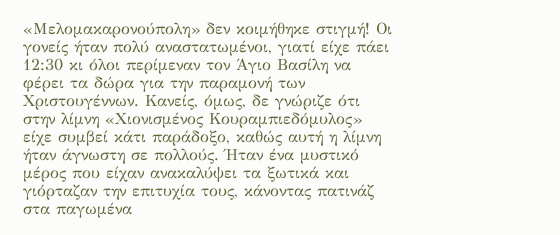«Μελομακαρονούπολη» δεν κοιμήθηκε στιγμή! Οι γονείς ήταν πολύ αναστατωμένοι, γιατί είχε πάει 12:30 κι όλοι περίμεναν τον Άγιο Βασίλη να φέρει τα δώρα για την παραμονή των Χριστουγέννων. Κανείς, όμως, δε γνώριζε ότι στην λίμνη «Χιονισμένος Κουραμπιεδόμυλος» είχε συμβεί κάτι παράδοξο, καθώς αυτή η λίμνη ήταν άγνωστη σε πολλούς. Ήταν ένα μυστικό μέρος που είχαν ανακαλύψει τα ξωτικά και γιόρταζαν την επιτυχία τους, κάνοντας πατινάζ στα παγωμένα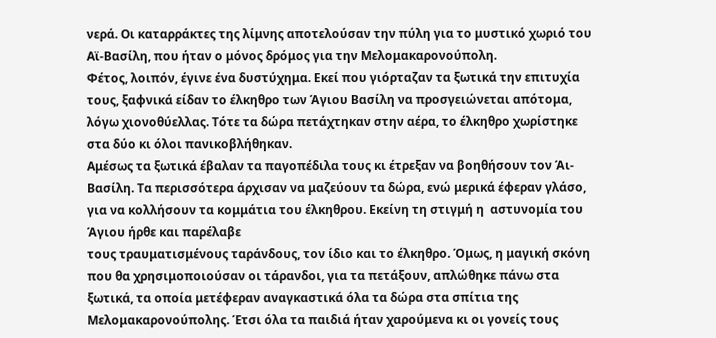νερά. Οι καταρράκτες της λίμνης αποτελούσαν την πύλη για το μυστικό χωριό του Αϊ-Βασίλη, που ήταν ο μόνος δρόμος για την Μελομακαρονούπολη.
Φέτος, λοιπόν, έγινε ένα δυστύχημα. Εκεί που γιόρταζαν τα ξωτικά την επιτυχία τους, ξαφνικά είδαν το έλκηθρο των Άγιου Βασίλη να προσγειώνεται απότομα, λόγω χιονοθύελλας. Τότε τα δώρα πετάχτηκαν στην αέρα, το έλκηθρο χωρίστηκε στα δύο κι όλοι πανικοβλήθηκαν.
Αμέσως τα ξωτικά έβαλαν τα παγοπέδιλα τους κι έτρεξαν να βοηθήσουν τον Άι-Βασίλη. Τα περισσότερα άρχισαν να μαζεύουν τα δώρα, ενώ μερικά έφεραν γλάσο, για να κολλήσουν τα κομμάτια του έλκηθρου. Εκείνη τη στιγμή η  αστυνομία του Άγιου ήρθε και παρέλαβε
τους τραυματισμένους ταράνδους, τον ίδιο και το έλκηθρο. Όμως, η μαγική σκόνη που θα χρησιμοποιούσαν οι τάρανδοι, για τα πετάξουν, απλώθηκε πάνω στα ξωτικά, τα οποία μετέφεραν αναγκαστικά όλα τα δώρα στα σπίτια της Μελομακαρονούπολης. Έτσι όλα τα παιδιά ήταν χαρούμενα κι οι γονείς τους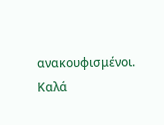ανακουφισμένοι. Καλά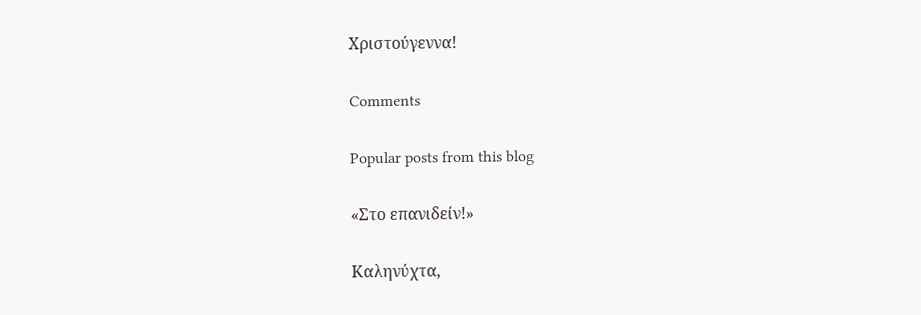Χριστούγεννα!

Comments

Popular posts from this blog

«Στο επανιδείν!»

Καληνύχτα,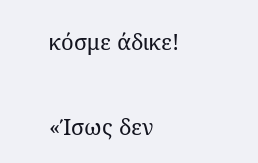κόσμε άδικε!

«Ίσως δεν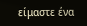είμαστε ένα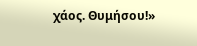χάος. Θυμήσου!»